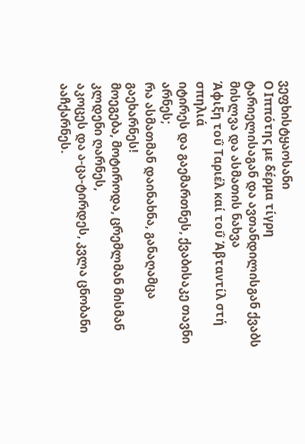ვეფხისტყაოსანი
Ο Ιππότης με δέρμα τίγρη
ტარიელისაგან და ავთანდილისგან ქვაბს მისლვა და ასმათის ნახვა
Άφιξη τοΰ Ταριέλ καί τοΰ Άβταντίλ στή σπηλιά
იტირეს და გაემართნეს, ქვაბისაკე თავნი არნეს;
რა ასმათმან დაინახნა, განაღამცა გაეხარნეს!
მოეგება, მოტიროდა, ცრემლმან მისმან კლდენი ღარნეს,
აკოცეს და ა-ცა-ტირდეს, კვლა ცნობანი ააჩქარნეს.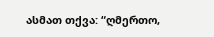ასმათ თქვა: “ღმერთო,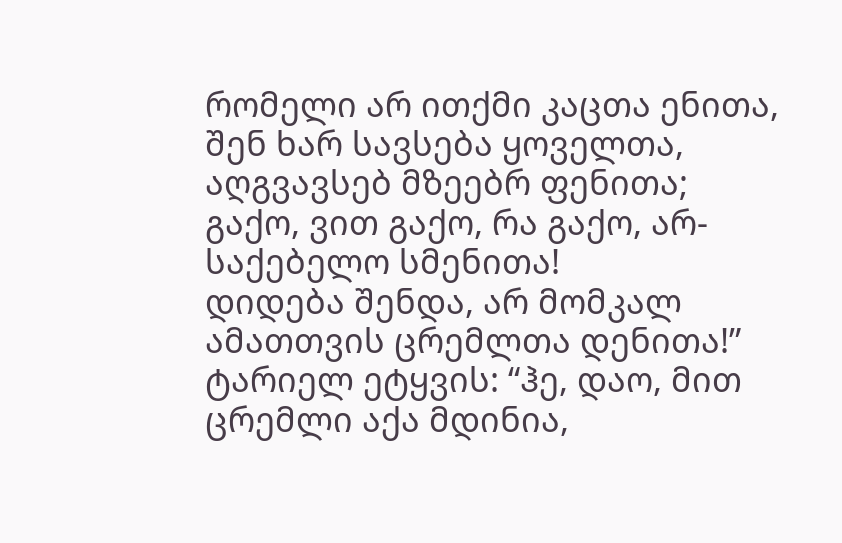რომელი არ ითქმი კაცთა ენითა,
შენ ხარ სავსება ყოველთა, აღგვავსებ მზეებრ ფენითა;
გაქო, ვით გაქო, რა გაქო, არ-საქებელო სმენითა!
დიდება შენდა, არ მომკალ ამათთვის ცრემლთა დენითა!”
ტარიელ ეტყვის: “ჰე, დაო, მით ცრემლი აქა მდინია,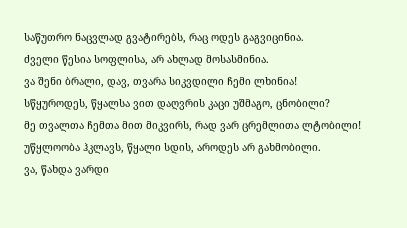საწუთრო ნაცვლად გვატირებს, რაც ოდეს გაგვიცინია.
ძველი წესია სოფლისა, არ ახლად მოსასმინია.
ვა შენი ბრალი, დავ, თვარა სიკვდილი ჩემი ლხინია!
სწყუროდეს, წყალსა ვით დაღვრის კაცი უშმაგო, ცნობილი?
მე თვალთა ჩემთა მით მიკვირს, რად ვარ ცრემლითა ლტობილი!
უწყლოობა ჰკლავს, წყალი სდის, აროდეს არ გახმობილი.
ვა, წახდა ვარდი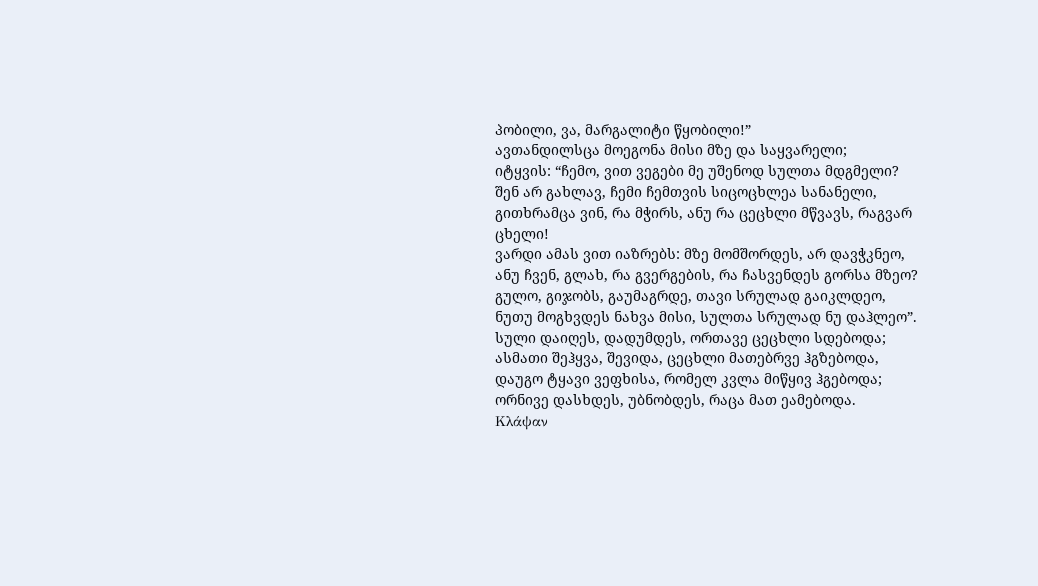პობილი, ვა, მარგალიტი წყობილი!”
ავთანდილსცა მოეგონა მისი მზე და საყვარელი;
იტყვის: “ჩემო, ვით ვეგები მე უშენოდ სულთა მდგმელი?
შენ არ გახლავ, ჩემი ჩემთვის სიცოცხლეა სანანელი,
გითხრამცა ვინ, რა მჭირს, ანუ რა ცეცხლი მწვავს, რაგვარ ცხელი!
ვარდი ამას ვით იაზრებს: მზე მომშორდეს, არ დავჭკნეო,
ანუ ჩვენ, გლახ, რა გვერგების, რა ჩასვენდეს გორსა მზეო?
გულო, გიჯობს, გაუმაგრდე, თავი სრულად გაიკლდეო,
ნუთუ მოგხვდეს ნახვა მისი, სულთა სრულად ნუ დაჰლეო”.
სული დაიღეს, დადუმდეს, ორთავე ცეცხლი სდებოდა;
ასმათი შეჰყვა, შევიდა, ცეცხლი მათებრვე ჰგზებოდა,
დაუგო ტყავი ვეფხისა, რომელ კვლა მიწყივ ჰგებოდა;
ორნივე დასხდეს, უბნობდეს, რაცა მათ ეამებოდა.
Κλάψαν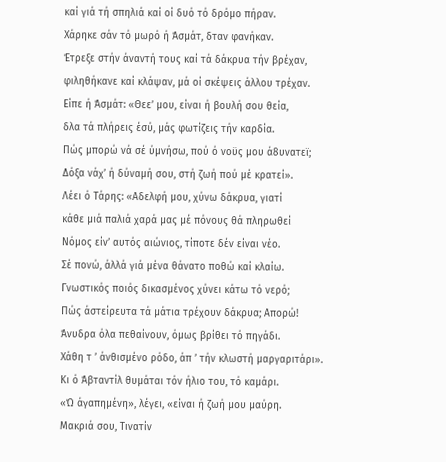καί γιά τή σπηλιά καί οί δυό τό δρόμο πήραν.
Χάρηκε σάν τό μωρό ή Άσμάτ, δταν φανήκαν.
Έτρεξε στήν άναντή τους καί τά δάκρυα τήν βρέχαν,
φιληθήκανε καί κλάψαν, μά οί σκέψεις άλλου τρέχαν.
Είπε ή Άσμάτ: «Θεε’ μου, είναι ή βουλή σου θεία,
δλα τά πλήρεις έσύ, μάς φωτίζεις τήν καρδία.
Πώς μπορώ νά σέ ύμνήσω, πού ό νοϋς μου ά8υνατεϊ;
Δόξα νάχ’ ή δύναμή σου, στή ζωή πού μέ κρατεί».
Λέει ό Τάρης: «Αδελφή μου, χύνω δάκρυα, γιατί
κάθε μιά παλιά χαρά μας μέ πόνους θά πληρωθεί
Νόμος είν’ αυτός αιώνιος, τίποτε δέν είναι νέο.
Σέ πονώ, άλλά γιά μένα θάνατο ποθώ καί κλαίω.
Γνωστικός ποιός δικασμένος χύνει κάτω τό νερό;
Πώς άστείρευτα τά μάτια τρέχουν δάκρυα; Απορώ!
Άνυδρα όλα πεθαίνουν, όμως βρίθει τό πηγάδι.
Χάθη τ ’ άνθισμένο ρόδο, άπ ’ τήν κλωστή μαργαριτάρι».
Κι ό Άβταντίλ θυμάται τόν ήλιο του, τό καμάρι.
«Ώ άγαπημένη», λέγει, «είναι ή ζωή μου μαύρη.
Μακριά σου, Τινατίν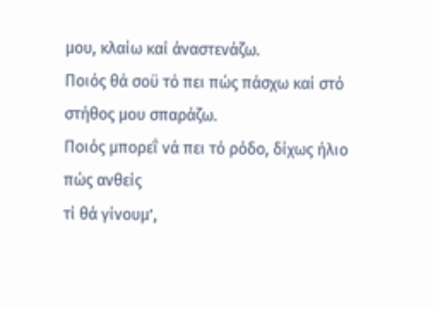μου, κλαίω καί άναστενάζω.
Ποιός θά σοϋ τό πει πώς πάσχω καί στό στήθος μου σπαράζω.
Ποιός μπορεΐ νά πει τό ρόδο, δίχως ήλιο πώς ανθείς
τί θά γίνουμ’,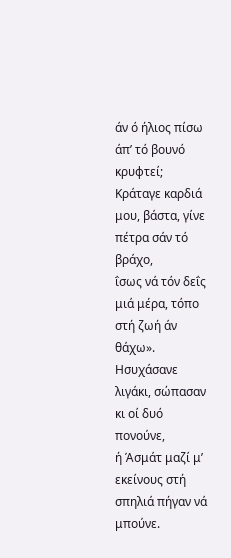άν ό ήλιος πίσω άπ’ τό βουνό κρυφτεί;
Κράταγε καρδιά μου, βάστα, γίνε πέτρα σάν τό βράχο,
ΐσως νά τόν δεΐς μιά μέρα, τόπο στή ζωή άν θάχω».
Ησυχάσανε λιγάκι, σώπασαν κι οί δυό πονούνε,
ή Άσμάτ μαζί μ’ εκείνους στή σπηλιά πήγαν νά μπούνε.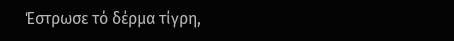Έστρωσε τό δέρμα τίγρη,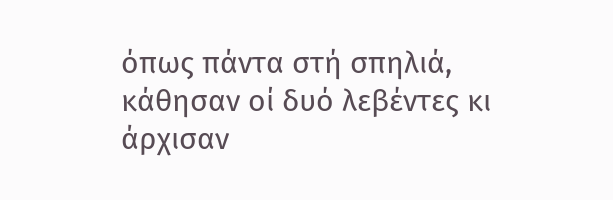όπως πάντα στή σπηλιά,
κάθησαν οί δυό λεβέντες κι άρχισαν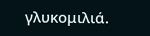γλυκομιλιά.